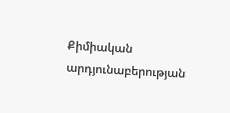Քիմիական արդյունաբերության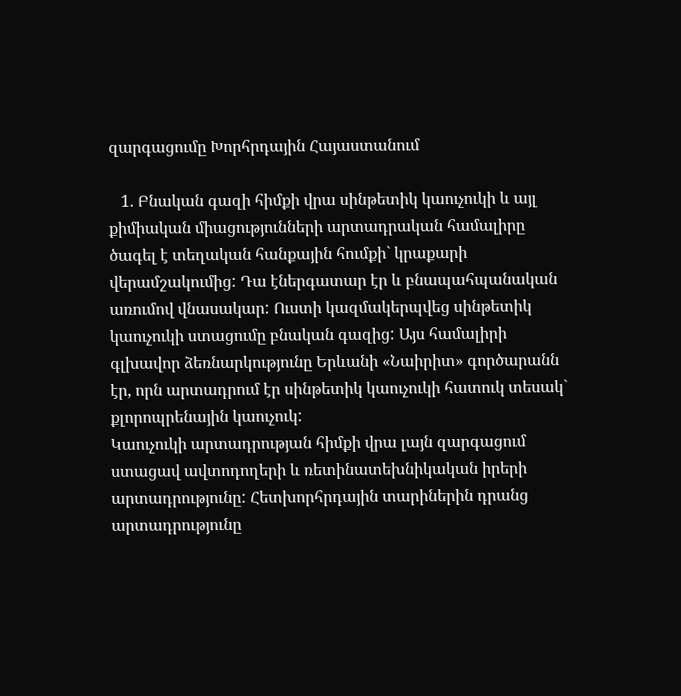զարգացումը Խորհրդային Հայաստանում

   1. Բնական գազի հիմքի վրա սինթետիկ կաուչուկի և այլ քիմիական միացությունների արտադրական համալիրը ծագել է տեղական հանքային հումքի` կրաքարի վերամշակումից: Դա էներգատար էր և բնապահպանական առումով վնասակար: Ուստի կազմակերպվեց սինթետիկ կաուչուկի ստացումը բնական գազից: Այս համալիրի գլխավոր ձեռնարկությունը Երևանի «Նաիրիտ» գործարանն էր, որն արտադրում էր սինթետիկ կաուչուկի հատուկ տեսակ` քլորոպրենային կաուչուկ:
Կաուչուկի արտադրության հիմքի վրա լայն զարգացում ստացավ ավտոդողերի և ռետինատեխնիկական իրերի արտադրությունը: Հետխորհրդային տարիներին դրանց արտադրությունը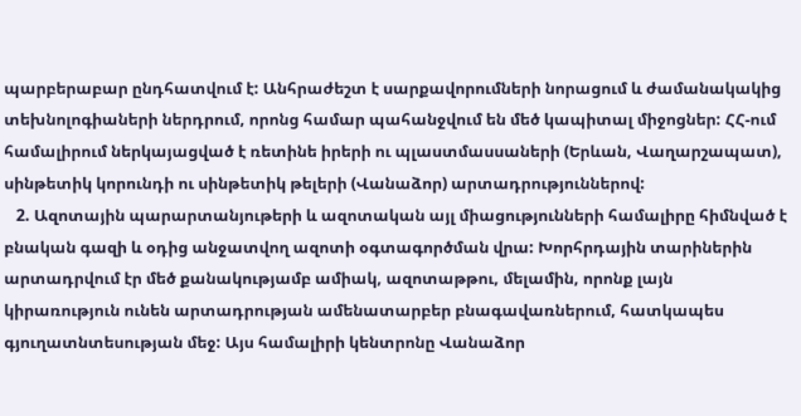պարբերաբար ընդհատվում է: Անհրաժեշտ է սարքավորումների նորացում և ժամանակակից տեխնոլոգիաների ներդրում, որոնց համար պահանջվում են մեծ կապիտալ միջոցներ: ՀՀ-ում համալիրում ներկայացված է ռետինե իրերի ու պլաստմասսաների (Երևան, Վաղարշապատ), սինթետիկ կորունդի ու սինթետիկ թելերի (Վանաձոր) արտադրություններով:
   2. Ազոտային պարարտանյութերի և ազոտական այլ միացությունների համալիրը հիմնված է բնական գազի և օդից անջատվող ազոտի օգտագործման վրա: Խորհրդային տարիներին արտադրվում էր մեծ քանակությամբ ամիակ, ազոտաթթու, մելամին, որոնք լայն կիրառություն ունեն արտադրության ամենատարբեր բնագավառներում, հատկապես գյուղատնտեսության մեջ: Այս համալիրի կենտրոնը Վանաձոր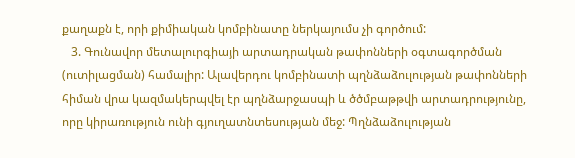քաղաքն է, որի քիմիական կոմբինատը ներկայումս չի գործում:
   3. Գունավոր մետալուրգիայի արտադրական թափոնների օգտագործման (ուտիլացման) համալիր: Ալավերդու կոմբինատի պղնձաձուլության թափոնների հիման վրա կազմակերպվել էր պղնձարջասպի և ծծմբաթթվի արտադրությունը, որը կիրառություն ունի գյուղատնտեսության մեջ: Պղնձաձուլության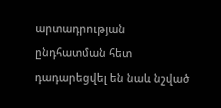արտադրության ընդհատման հետ դադարեցվել են նաև նշված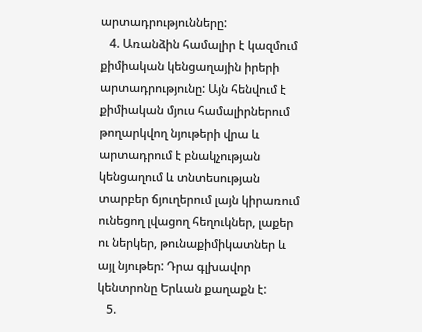արտադրությունները:
   4. Առանձին համալիր է կազմում քիմիական կենցաղային իրերի արտադրությունը: Այն հենվում է քիմիական մյուս համալիրներում թողարկվող նյութերի վրա և արտադրում է բնակչության կենցաղում և տնտեսության տարբեր ճյուղերում լայն կիրառում ունեցող լվացող հեղուկներ, լաքեր ու ներկեր, թունաքիմիկատներ և այլ նյութեր: Դրա գլխավոր կենտրոնը Երևան քաղաքն է:
   5.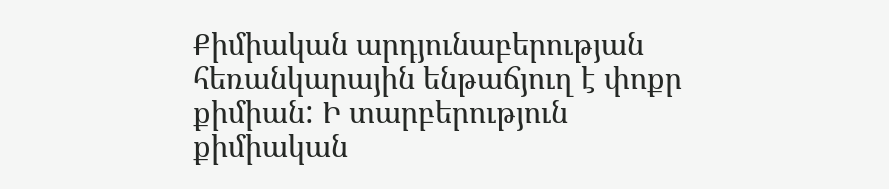Քիմիական արդյունաբերության հեռանկարային ենթաճյուղ է փոքր քիմիան: Ի տարբերություն քիմիական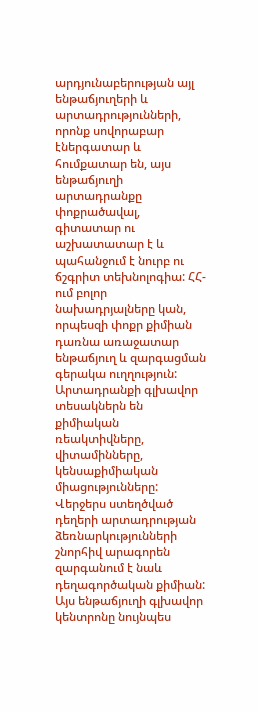արդյունաբերության այլ ենթաճյուղերի և արտադրությունների, որոնք սովորաբար էներգատար և հումքատար են, այս ենթաճյուղի արտադրանքը փոքրածավալ, գիտատար ու աշխատատար է և պահանջում է նուրբ ու ճշգրիտ տեխնոլոգիա: ՀՀ-ում բոլոր նախադրյալները կան, որպեսզի փոքր քիմիան դառնա առաջատար ենթաճյուղ և զարգացման գերակա ուղղություն: Արտադրանքի գլխավոր տեսակներն են քիմիական ռեակտիվները, վիտամինները, կենսաքիմիական միացությունները: Վերջերս ստեղծված դեղերի արտադրության ձեռնարկությունների շնորհիվ արագորեն զարգանում է նաև դեղագործական քիմիան: Այս ենթաճյուղի գլխավոր կենտրոնը նույնպես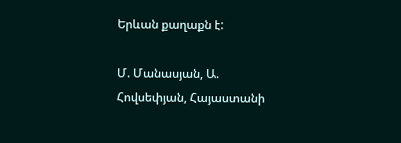Երևան քաղաքն է:

Մ. Մանասյան, Ա. Հովսեփյան, Հայաստանի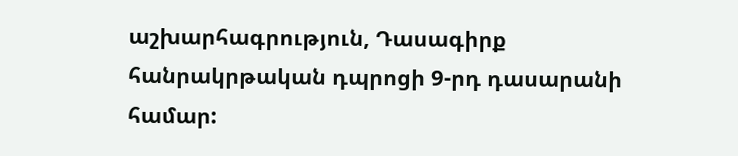աշխարհագրություն, Դասագիրք հանրակրթական դպրոցի 9-րդ դասարանի համար: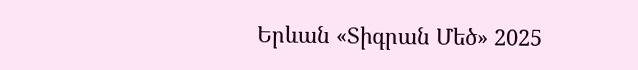Երևան «Տիգրան Մեծ» 2025